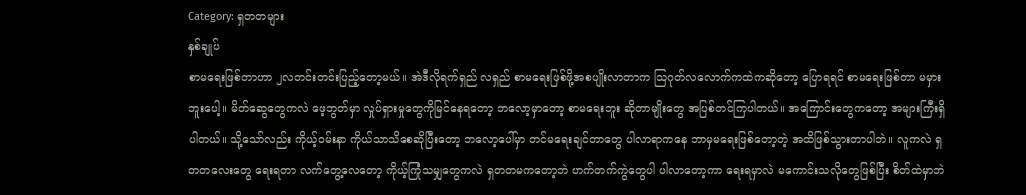Category: ရှတတများ
နှစ်ချုပ်
စာမရေးဖြစ်တာဟာ ၂လတင်းတင်းပြည့်တော့မယ်။ အဲဒီလိုရက်ရှည် လရှည် စာမရေးဖြစ်ဖို့အစပျိုးလာတာက သြဂုတ်လလောက်ကထဲကဆိုတော့ ပြောရရင် စာမရေးဖြစ်တာ မမှားဘူးပေါ့။ မိတ်ဆွေတွေကလဲ ဖေ့ဘွတ်မှာ လှုပ်ရှားမှုတွေကိုမြင်နေရတော့ ဘလော့မှာတော့ စာမရေးဘူး ဆိုတာမျိုးတွေ အပြစ်တင်ကြပါတယ်။ အကြောင်းတွေကတော့ အများကြီးရှိပါတယ်။ သို့သော်လည်း ကိုယ့်ဝမ်းနာ ကိုယ်သာသိစေဆိုပြီးတော့ ဘလော့ပေါ်မှာ တင်မရေးချင်တာတွေ ပါလာရာကနေ ဘာမှမရေးဖြစ်တော့တဲ့ အထိဖြစ်သွားတာပါဘဲ။ လူကလဲ ရှတတလေးတွေ ရေးရတာ လက်တွေ့လေတော့ ကိုယ့်ကြုံသမျှတွေကလဲ ရှတတမကတော့ဘဲ ဟက်တက်ကွဲတွေပါ ပါလာတော့ကာ ရေးရမှာလဲ မကောင်းသလိုတွေဖြစ်ပြီး စိတ်ထဲမှာဘဲ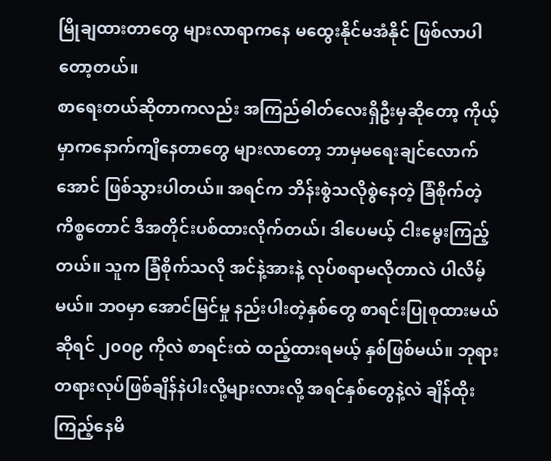မြိုချထားတာတွေ များလာရာကနေ မထွေးနိုင်မအံနိုင် ဖြစ်လာပါတော့တယ်။
စာရေးတယ်ဆိုတာကလည်း အကြည်ဓါတ်လေးရှိဦးမှဆိုတော့ ကိုယ့်မှာကနောက်ကျိနေတာတွေ များလာတော့ ဘာမှမရေးချင်လောက်အောင် ဖြစ်သွားပါတယ်။ အရင်က ဘိန်းစွဲသလိုစွဲနေတဲ့ ခြံစိုက်တဲ့ ကိစ္စတောင် ဒီအတိုင်းပစ်ထားလိုက်တယ်၊ ဒါပေမယ့် ငါးမွေးကြည့်တယ်။ သူက ခြံစိုက်သလို အင်နဲ့အားနဲ့ လုပ်စရာမလိုတာလဲ ပါလိမ့်မယ်။ ဘဝမှာ အောင်မြင်မှု နည်းပါးတဲ့နှစ်တွေ စာရင်းပြုစုထားမယ်ဆိုရင် ၂၀၀၉ ကိုလဲ စာရင်းထဲ ထည့်ထားရမယ့် နှစ်ဖြစ်မယ်။ ဘုရားတရားလုပ်ဖြစ်ချိန်နဲပါးလို့များလားလို့ အရင်နှစ်တွေနဲ့လဲ ချိန်ထိုးကြည့်နေမိ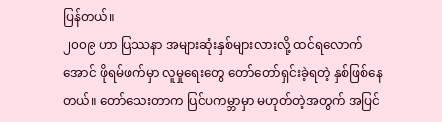ပြန်တယ်။
၂၀၀၉ ဟာ ပြဿနာ အများဆုံးနှစ်များလားလို့ ထင်ရလောက်အောင် ဖိုရမ်ဖက်မှာ လူမှုရေးတွေ တော်တော်ရှင်းခဲ့ရတဲ့ နှစ်ဖြစ်နေတယ်။ တော်သေးတာက ပြင်ပကမ္ဘာမှာ မဟုတ်တဲ့အတွက် အပြင်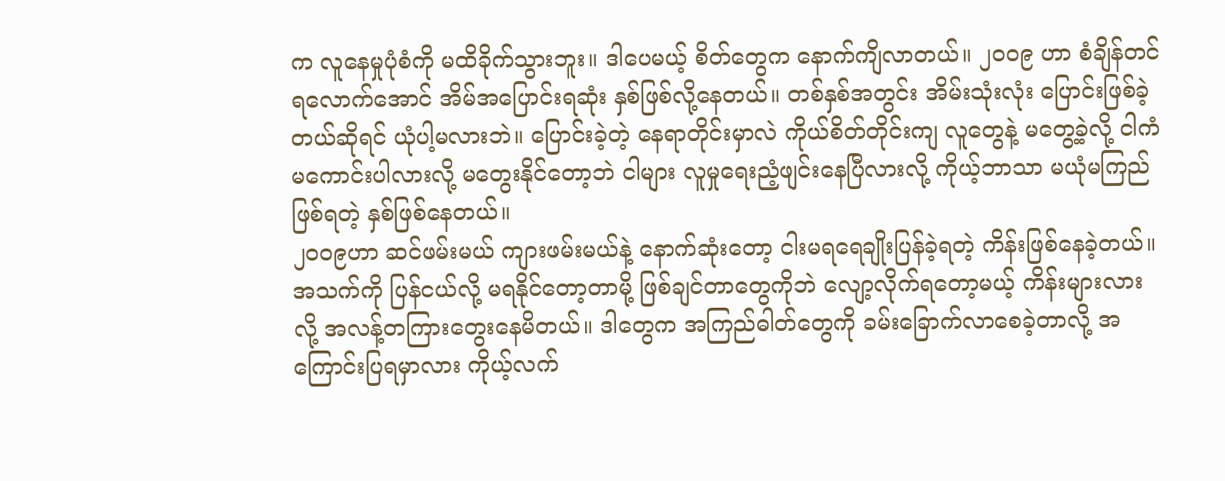က လူနေမှုပုံစံကို မထိခိုက်သွားဘူး။ ဒါပေမယ့် စိတ်တွေက နောက်ကျိလာတယ်။ ၂၀၀၉ ဟာ စံချိန်တင်ရလောက်အောင် အိမ်အပြောင်းရဆုံး နှစ်ဖြစ်လို့နေတယ်။ တစ်နှစ်အတွင်း အိမ်းသုံးလုံး ပြောင်းဖြစ်ခဲ့တယ်ဆိုရင် ယုံပါ့မလားဘဲ။ ပြောင်းခဲ့တဲ့ နေရာတိုင်းမှာလဲ ကိုယ်စိတ်တိုင်းကျ လူတွေနဲ့ မတွေ့ခဲ့လို့ ငါကံမကောင်းပါလားလို့ မတွေးနိုင်တော့ဘဲ ငါများ လူမှုရေးညံ့ဖျင်းနေပြီလားလို့ ကိုယ့်ဘာသာ မယုံမကြည်ဖြစ်ရတဲ့ နှစ်ဖြစ်နေတယ်။
၂၀၀၉ဟာ ဆင်ဖမ်းမယ် ကျားဖမ်းမယ်နဲ့ နောက်ဆုံးတော့ ငါးမရရေချိုးပြန်ခဲ့ရတဲ့ ကိန်းဖြစ်နေခဲ့တယ်။ အသက်ကို ပြန်ငယ်လို့ မရနိုင်တော့တာမို့ ဖြစ်ချင်တာတွေကိုဘဲ လျော့လိုက်ရတော့မယ့် ကိန်းများလားလို့ အလန့်တကြားတွေးနေမိတယ်။ ဒါတွေက အကြည်ဓါတ်တွေကို ခမ်းခြောက်လာစေခဲ့တာလို့ အကြောင်းပြရမှာလား ကိုယ့်လက်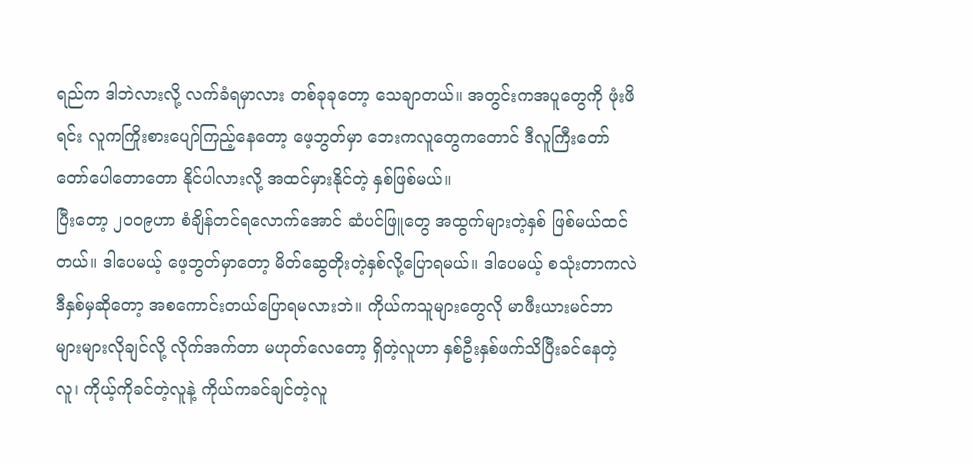ရည်က ဒါဘဲလားလို့ လက်ခံရမှာလား တစ်ခုခုတော့ သေချာတယ်။ အတွင်းကအပူတွေကို ဖုံးဖိရင်း လူကကြိုးစားပျော်ကြည့်နေတော့ ဖေ့ဘွတ်မှာ ဘေးကလူတွေကတောင် ဒီလူကြီးတော်တော်ပေါတောတော နိုင်ပါလားလို့ အထင်မှားနိုင်တဲ့ နှစ်ဖြစ်မယ်။
ပြီးတော့ ၂၀၀၉ဟာ စံချိန်တင်ရလောက်အောင် ဆံပင်ဖြူတွေ အထွက်များတဲ့နှစ် ဖြစ်မယ်ထင်တယ်။ ဒါပေမယ့် ဖေ့ဘွတ်မှာတော့ မိတ်ဆွေတိုးတဲ့နှစ်လို့ပြောရမယ်။ ဒါပေမယ့် စသုံးတာကလဲ ဒီနှစ်မှဆိုတော့ အစကောင်းတယ်ပြောရမလားဘဲ။ ကိုယ်ကသူများတွေလို မာဖီးယားမင်ဘာ များများလိုချင်လို့ လိုက်အက်တာ မဟုတ်လေတော့ ရှိတဲ့လူဟာ နှစ်ဦးနှစ်ဖက်သိပြီးခင်နေတဲ့လူ၊ ကိုယ့်ကိုခင်တဲ့လူနဲ့ ကိုယ်ကခင်ချင်တဲ့လူ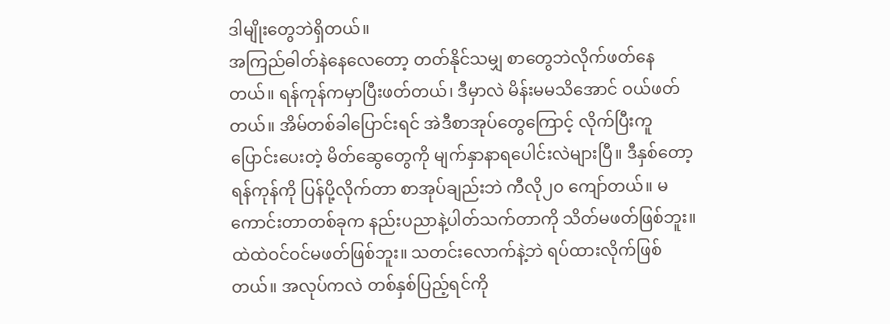ဒါမျိုးတွေဘဲရှိတယ်။
အကြည်ဓါတ်နဲနေလေတော့ တတ်နိုင်သမျှ စာတွေဘဲလိုက်ဖတ်နေတယ်။ ရန်ကုန်ကမှာပြီးဖတ်တယ်၊ ဒီမှာလဲ မိန်းမမသိအောင် ဝယ်ဖတ်တယ်။ အိမ်တစ်ခါပြောင်းရင် အဲဒီစာအုပ်တွေကြောင့် လိုက်ပြီးကူပြောင်းပေးတဲ့ မိတ်ဆွေတွေကို မျက်နှာနာရပေါင်းလဲများပြီ။ ဒီနှစ်တော့ ရန်ကုန်ကို ပြန်ပို့လိုက်တာ စာအုပ်ချည်းဘဲ ကီလို၂၀ ကျော်တယ်။ မကောင်းတာတစ်ခုက နည်းပညာနဲ့ပါတ်သက်တာကို သိတ်မဖတ်ဖြစ်ဘူး။ ထဲထဲဝင်ဝင်မဖတ်ဖြစ်ဘူး။ သတင်းလောက်နဲ့ဘဲ ရပ်ထားလိုက်ဖြစ်တယ်။ အလုပ်ကလဲ တစ်နှစ်ပြည့်ရင်ကို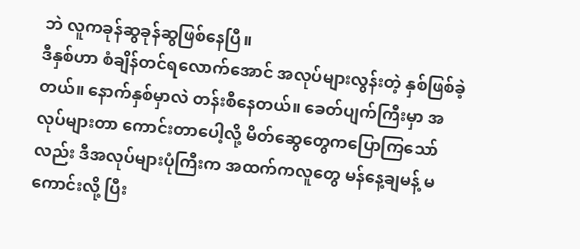ဘဲ လူကခုန်ဆွခုန်ဆွဖြစ်နေပြီ။
ဒီနှစ်ဟာ စံချိန်တင်ရလောက်အောင် အလုပ်များလွန်းတဲ့ နှစ်ဖြစ်ခဲ့တယ်။ နောက်နှစ်မှာလဲ တန်းစီနေတယ်။ ခေတ်ပျက်ကြီးမှာ အလုပ်များတာ ကောင်းတာပေါ့လို့ မိတ်ဆွေတွေကပြောကြသော်လည်း ဒီအလုပ်များပုံကြီးက အထက်ကလူတွေ မန်နေ့ချမန့် မကောင်းလို့ ပြီး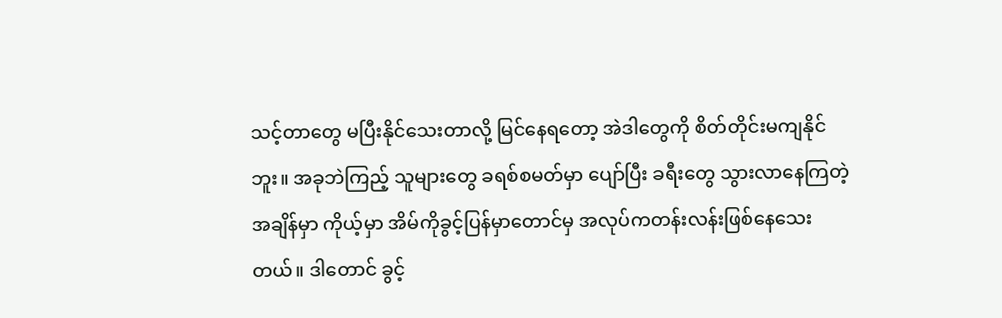သင့်တာတွေ မပြီးနိုင်သေးတာလို့ မြင်နေရတော့ အဲဒါတွေကို စိတ်တိုင်းမကျနိုင်ဘူး။ အခုဘဲကြည့် သူများတွေ ခရစ်စမတ်မှာ ပျော်ပြီး ခရီးတွေ သွားလာနေကြတဲ့ အချိန်မှာ ကိုယ့်မှာ အိမ်ကိုခွင့်ပြန်မှာတောင်မှ အလုပ်ကတန်းလန်းဖြစ်နေသေးတယ်။ ဒါတောင် ခွင့်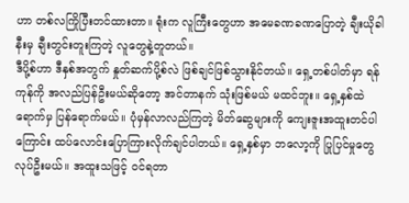ဟာ တစ်လကြိုပြီးတင်ထားတာ။ ရုံးက လူကြီးတွေဟာ အမေခဏခဏပြောတဲ့ ချီးယိုခါနီးမှ ချီးတွင်းတူးကြတဲ့ လူတွေနဲ့တူတယ်။
ဒီပို့စ်ဟာ ဒီနှစ်အတွက် နှုတ်ဆက်ပို့စ်လဲ ဖြစ်ချင်ဖြစ်သွားနိုင်တယ်။ ရှေ့တစ်ပါတ်မှာ ရန်ကုန်ကို အလည်ပြန်ဦးမယ်ဆိုတော့ အင်တာနက် သုံးဖြစ်မယ် မထင်ဘူး။ ရှေ့နှစ်ထဲရောက်မှ ပြန်ရောက်မယ်။ ပုံမှန်လာလည်ကြတဲ့ မိတ်ဆွေများကို ကျေးဇူးအထူးတင်ပါကြောင်း ထပ်လောင်းပြောကြားလိုက်ချင်ပါတယ်။ ရှေ့နှစ်မှာ ဘလော့ကို ပြုပြင်မှုတွေလုပ်ဦးမယ်။ အထူးသဖြင့် ဝင်ရတာ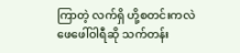ကြာတဲ့ လက်ရှိ ဟို့စတင်းကလဲ ဖေဖေါ်ဝါရီဆို သက်တန်း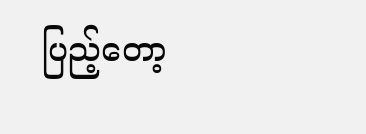ပြည့်တော့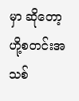မှာ ဆိုတော့ ဟို့စတင်းအသစ်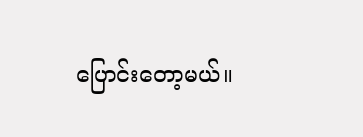ပြောင်းတော့မယ်။